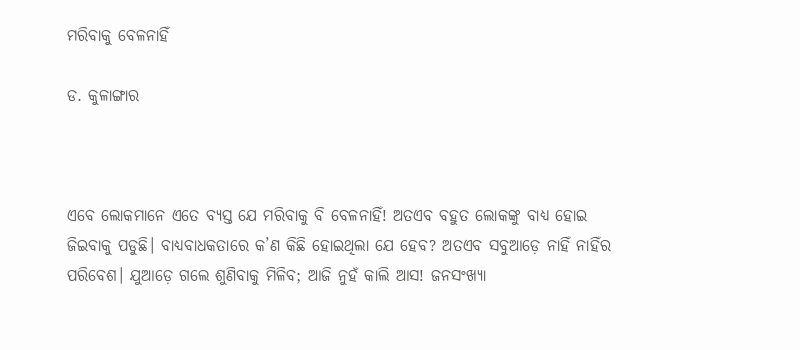ମରିବାକୁ ବେଳନାହିଁ

ଡ. କୁଳାଙ୍ଗାର



ଏବେ ଲୋକମାନେ ଏତେ ବ୍ୟସ୍ତ ଯେ ମରିବାକୁ ବି ବେଳନାହିଁ! ଅତଏବ ବହୁତ ଲୋକଙ୍କୁ ବାଧ୍ୟ ହୋଇ ଜିଇବାକୁ ପଡୁଛି। ବାଧ୍ୟବାଧକତାରେ କ’ଣ କିଛି ହୋଇଥିଲା ଯେ ହେବ? ଅତଏବ ସବୁଆଡ଼େ ନାହିଁ ନାହିଁର ପରିବେଶ। ଯୁଆଡ଼େ ଗଲେ ଶୁଣିବାକୁ ମିଳିବ; ଆଜି ନୁହଁ କାଲି ଆସ! ଜନସଂଖ୍ୟା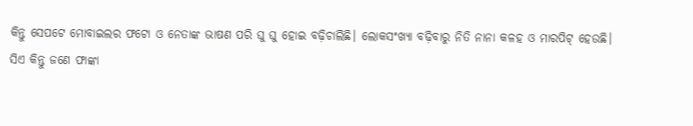କିନ୍ତୁ ସେପଟେ ମୋବାଇଲର ଫଟୋ ଓ ନେତାଙ୍କ ଭାଷଣ ପରି ଘୁ ଘୁ ହୋଇ ବଢ଼ିଚାଲିଛି। ଲୋକସଂଖ୍ୟା ବଢ଼ିବାରୁ ନିତି ନାନା କଳହ ଓ ମାରପିଟ୍‌ ହେଉଛି।
ସିଏ କିନ୍ତୁ ଜଣେ ଫାଙ୍କା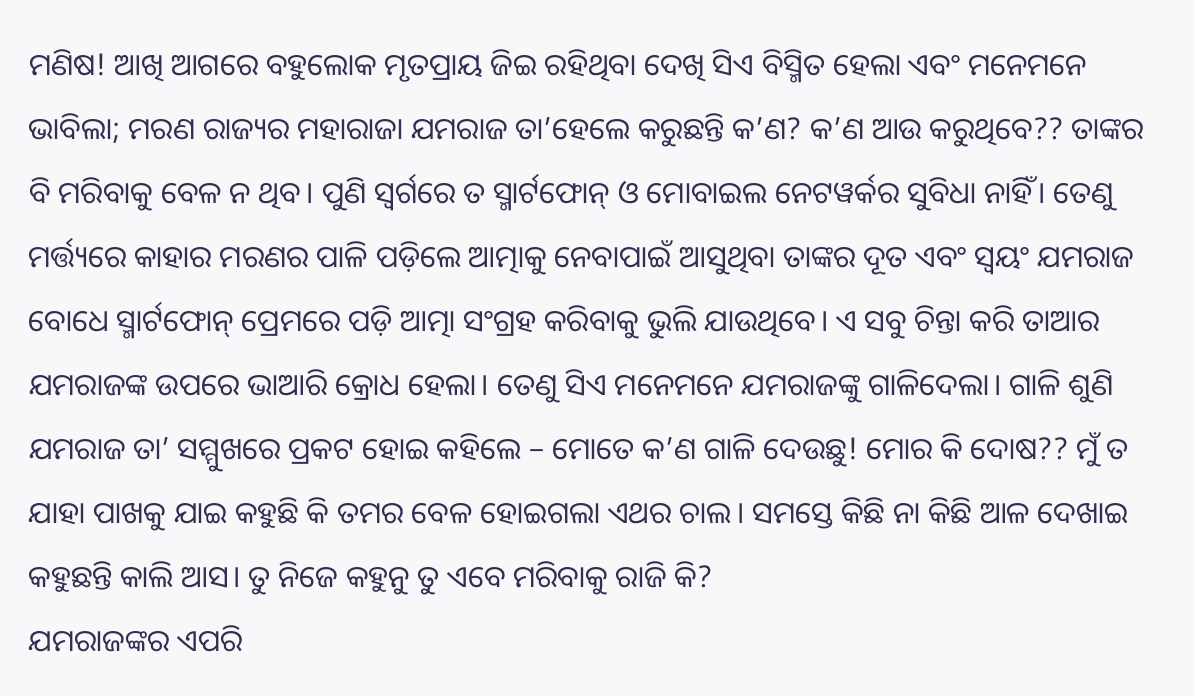ମଣିଷ! ଆଖି ଆଗରେ ବହୁଲୋକ ମୃତପ୍ରାୟ ଜିଇ ରହିଥିବା ଦେଖି ସିଏ ବିସ୍ମିତ ହେଲା ଏବଂ ମନେମନେ ଭାବିଲା; ମରଣ ରାଜ୍ୟର ମହାରାଜା ଯମରାଜ ତା’ହେଲେ କରୁଛନ୍ତି କ’ଣ? କ’ଣ ଆଉ କରୁଥିବେ?? ତାଙ୍କର ବି ମରିବାକୁ ବେଳ ନ ଥିବ। ପୁଣି ସ୍ବର୍ଗରେ ତ ସ୍ମାର୍ଟଫୋନ୍‌ ଓ ମୋବାଇଲ ନେଟୱର୍କର ସୁବିଧା ନାହିଁ। ତେଣୁ ମର୍ତ୍ତ୍ୟରେ କାହାର ମରଣର ପାଳି ପଡ଼ିଲେ ଆତ୍ମାକୁ ନେବାପାଇଁ ଆସୁଥିବା ତାଙ୍କର ଦୂତ ଏବଂ ସ୍ବୟଂ ଯମରାଜ ବୋଧେ ସ୍ମାର୍ଟଫୋନ୍‌ ପ୍ରେମରେ ପଡ଼ି ଆତ୍ମା ସଂଗ୍ରହ କରିବାକୁ ଭୁଲି ଯାଉଥିବେ। ଏ ସବୁ ଚିନ୍ତା କରି ତାଆର ଯମରାଜଙ୍କ ଉପରେ ଭାଆରି କ୍ରୋଧ ହେଲା। ତେଣୁ ସିଏ ମନେମନେ ଯମରାଜଙ୍କୁ ଗାଳିଦେଲା। ଗାଳି ଶୁଣି ଯମରାଜ ତା’ ସମ୍ମୁଖରେ ପ୍ରକଟ ହୋଇ କହିଲେ – ମୋତେ କ’ଣ ଗାଳି ଦେଉଛୁ! ମୋର କି ଦୋଷ?? ମୁଁ ତ ଯାହା ପାଖକୁ ଯାଇ କହୁଛି କି ତମର ବେଳ ହୋଇଗଲା ଏଥର ଚାଲ। ସମସ୍ତେ କିଛି ନା କିଛି ଆଳ ଦେଖାଇ କହୁଛନ୍ତି କାଲି ଆସ। ତୁ ନିଜେ କହୁନୁ ତୁ ଏବେ ମରିବାକୁ ରାଜି କି?
ଯମରାଜଙ୍କର ଏପରି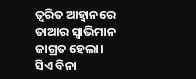ତ୍ୱରିତ ଆହ୍ବାନରେ ତାଆର ସ୍ବାଭିମାନ ଜାଗ୍ରତ ହେଲା। ସିଏ ବିନା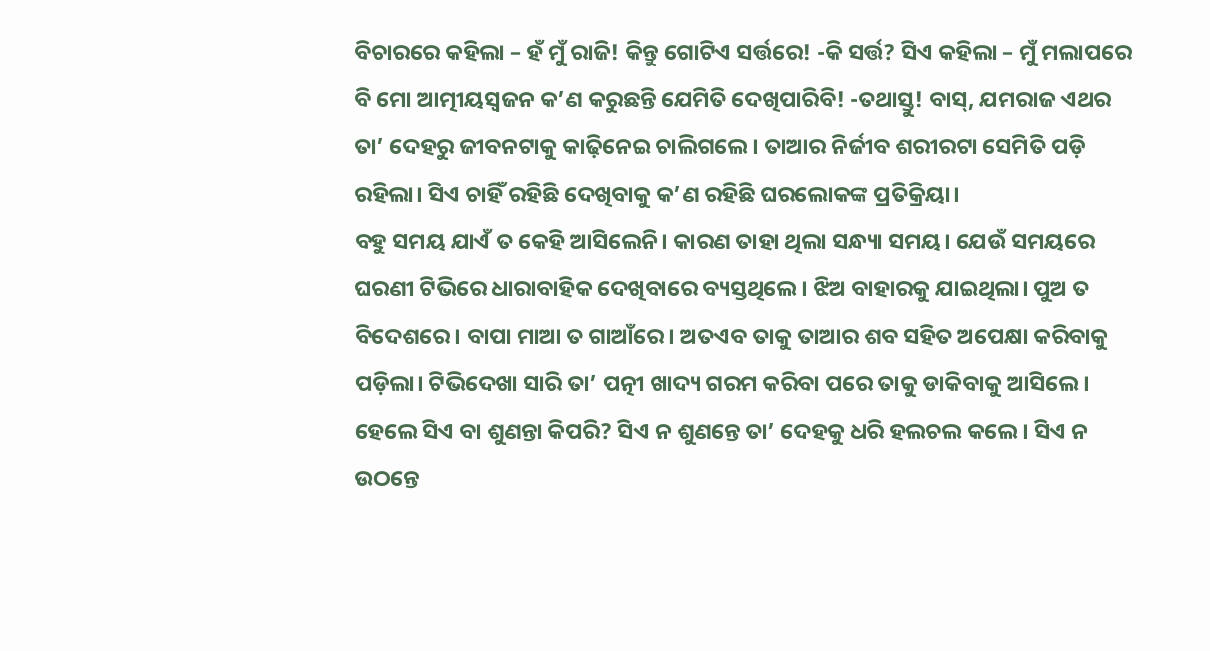ବିଚାରରେ କହିଲା – ହଁ ମୁଁ ରାଜି! କିନ୍ତୁ ଗୋଟିଏ ସର୍ତ୍ତରେ! -କି ସର୍ତ୍ତ? ସିଏ କହିଲା – ମୁଁ ମଲାପରେ ବି ମୋ ଆତ୍ମୀୟସ୍ବଜନ କ’ଣ କରୁଛନ୍ତି ଯେମିତି ଦେଖିପାରିବି! -ତଥାସ୍ତୁ! ବାସ୍‌, ଯମରାଜ ଏଥର ତା’ ଦେହରୁ ଜୀବନଟାକୁ କାଢ଼ିନେଇ ଚାଲିଗଲେ। ତାଆର ନିର୍ଜୀବ ଶରୀରଟା ସେମିତି ପଡ଼ି ରହିଲା। ସିଏ ଚାହିଁ ରହିଛି ଦେଖିବାକୁ କ’ଣ ରହିଛି ଘରଲୋକଙ୍କ ପ୍ରତିକ୍ରିୟା।
ବହୁ ସମୟ ଯାଏଁ ତ କେହି ଆସିଲେନି। କାରଣ ତାହା ଥିଲା ସନ୍ଧ୍ୟା ସମୟ। ଯେଉଁ ସମୟରେ ଘରଣୀ ଟିଭିରେ ଧାରାବାହିକ ଦେଖିବାରେ ବ୍ୟସ୍ତଥିଲେ। ଝିଅ ବାହାରକୁ ଯାଇଥିଲା। ପୁଅ ତ ବିଦେଶରେ। ବାପା ମାଆ ତ ଗାଆଁରେ। ଅତଏବ ତାକୁ ତାଆର ଶବ ସହିତ ଅପେକ୍ଷା କରିବାକୁ ପଡ଼ିଲା। ଟିଭିଦେଖା ସାରି ତା’ ପତ୍ନୀ ଖାଦ୍ୟ ଗରମ କରିବା ପରେ ତାକୁ ଡାକିବାକୁ ଆସିଲେ। ହେଲେ ସିଏ ବା ଶୁଣନ୍ତା କିପରି? ସିଏ ନ ଶୁଣନ୍ତେ ତା’ ଦେହକୁ ଧରି ହଲଚଲ କଲେ। ସିଏ ନ ଉଠନ୍ତେ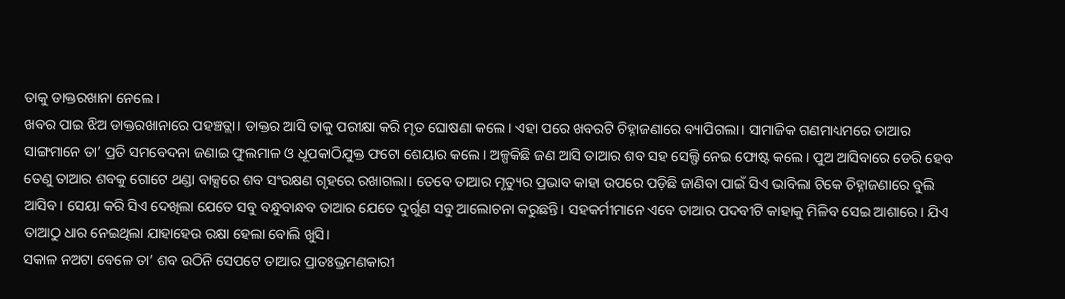ତାକୁ ଡାକ୍ତରଖାନା ନେଲେ ।
ଖବର ପାଇ ଝିଅ ଡାକ୍ତରଖାନାରେ ପହଞ୍ଚତ୍ଲା। ଡାକ୍ତର ଆସି ତାକୁ ପରୀକ୍ଷା କରି ମୃତ ଘୋଷଣା କଲେ। ଏହା ପରେ ଖବରଟି ଚିହ୍ନାଜଣାରେ ବ୍ୟାପିଗଲା। ସାମାଜିକ ଗଣମାଧ୍ୟମରେ ତାଆର ସାଙ୍ଗମାନେ ତା’ ପ୍ରତି ସମବେଦନା ଜଣାଇ ଫୁଲମାଳ ଓ ଧୂପକାଠିଯୁକ୍ତ ଫଟୋ ଶେୟାର କଲେ। ଅଳ୍ପକିଛି ଜଣ ଆସି ତାଆର ଶବ ସହ ସେଲ୍ଫି ନେଇ ଫୋଷ୍ଟ କଲେ। ପୁଅ ଆସିବାରେ ଡେରି ହେବ ତେଣୁ ତାଆର ଶବକୁ ଗୋଟେ ଥଣ୍ଡା ବାକ୍ସରେ ଶବ ସଂରକ୍ଷଣ ଗୃହରେ ରଖାଗଲା। ତେବେ ତାଆର ମୃତ୍ୟୁର ପ୍ରଭାବ କାହା ଉପରେ ପଡ଼ିଛି ଜାଣିବା ପାଇଁ ସିଏ ଭାବିଲା ଟିକେ ଚିହ୍ନାଜଣାରେ ବୁଲି ଆସିବ। ସେୟା କରି ସିଏ ଦେଖିଲା ଯେତେ ସବୁ ବନ୍ଧୁବାନ୍ଧବ ତାଆର ଯେତେ ଦୁର୍ଗୁଣ ସବୁ ଆଲୋଚନା କରୁଛନ୍ତି। ସହକର୍ମୀମାନେ ଏବେ ତାଆର ପଦବୀଟି କାହାକୁ ମିଳିବ ସେଇ ଆଶାରେ। ଯିଏ ତାଆଠୁ ଧାର ନେଇଥିଲା ଯାହାହେଉ ରକ୍ଷା ହେଲା ବୋଲି ଖୁସି।
ସକାଳ ନଅଟା ବେଳେ ତା’ ଶବ ଉଠିନି ସେପଟେ ତାଆର ପ୍ରାତଃଭ୍ରମଣକାରୀ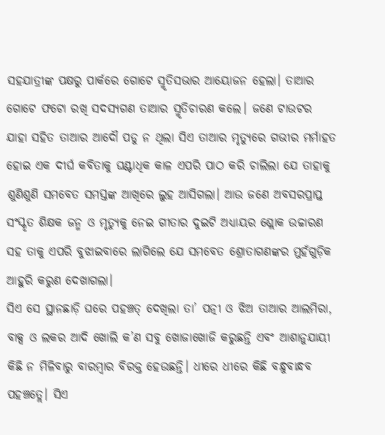ସହଯାତ୍ରୀଙ୍କ ପକ୍ଷରୁ ପାର୍କରେ ଗୋଟେ ସ୍ମୃତିସଭାର ଆୟୋଜନ ହେଲା। ତାଆର ଗୋଟେ ଫଟୋ ରଖି ସଦସ୍ୟଗଣ ତାଆର ସ୍ମୃତିଚାରଣ କଲେ। ଜଣେ ଟାଉଟର ଯାହା ସହିତ ତାଆର ଆଦୌ ପଡୁ ନ ଥିଲା ସିଏ ତାଆର ମୃତ୍ୟୁରେ ଗଭୀର ମର୍ମାହତ ହୋଇ ଏକ ଦୀର୍ଘ କବିତାକୁ ଘଣ୍ଟାଧିକ କାଳ ଏପରି ପାଠ କରି ଚାଲିଲା ଯେ ତାହାକୁ ଶୁଣିଶୁଣି ସମବେତ ସମସ୍ତଙ୍କ ଆଖିରେ ଲୁହ ଆସିଗଲା। ଆଉ ଜଣେ ଅବସରପ୍ରାପ୍ତ ସଂସ୍କୃତ ଶିକ୍ଷକ ଜନ୍ମ ଓ ମୃତ୍ୟୁକୁ ନେଇ ଗୀତାର ଦୁଇଟି ଅଧ୍ୟାୟର ଶ୍ଲୋକ ଉଚ୍ଚାରଣ ସହ ତାକୁ ଏପରି ବୁଝାଇବାରେ ଲାଗିଲେ ଯେ ସମବେତ ଶ୍ରୋତାଗଣଙ୍କର ମୁହଁଗୁଡ଼ିକ ଆହୁରି କରୁଣ ଦେଖାଗଲା।
ସିଏ ସେ ସ୍ଥାନଛାଡ଼ି ଘରେ ପହଞ୍ଚତ୍ ଦେଖିଲା ତା’ ପତ୍ନୀ ଓ ଝିଅ ତାଆର ଆଲମିରା, ବାକ୍ସ ଓ ଲକର ଆଦି ଖୋଲି କ’ଣ ସବୁ ଖୋଜାଖୋଜି କରୁଛନ୍ତି ଏବଂ ଆଶାନୁଯାୟୀ କିଛି ନ ମିଳିବାରୁ ବାରମ୍ବାର ବିରକ୍ତ ହେଉଛନ୍ତି। ଧୀରେ ଧୀରେ କିଛି ବନ୍ଧୁବାନ୍ଧବ ପହଞ୍ଚତ୍ଲେ। ସିଏ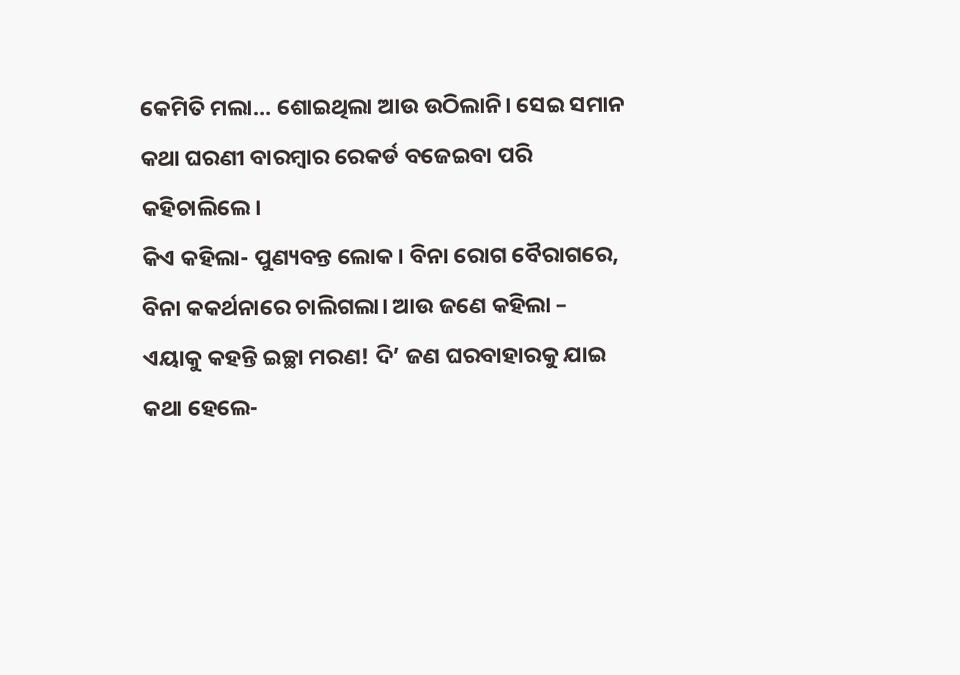କେମିତି ମଲା… ଶୋଇଥିଲା ଆଉ ଉଠିଲାନି। ସେଇ ସମାନ କଥା ଘରଣୀ ବାରମ୍ବାର ରେକର୍ଡ ବଜେଇବା ପରି କହିଚାଲିଲେ।
କିଏ କହିଲା- ପୁଣ୍ୟବନ୍ତ ଲୋକ। ବିନା ରୋଗ ବୈରାଗରେ, ବିନା କକର୍ଥନାରେ ଚାଲିଗଲା। ଆଉ ଜଣେ କହିଲା – ଏୟାକୁ କହନ୍ତି ଇଚ୍ଛା ମରଣ! ଦି’ ଜଣ ଘରବାହାରକୁ ଯାଇ କଥା ହେଲେ-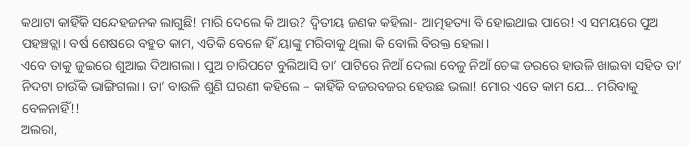କଥାଟା କାହିଁକି ସନ୍ଦେହଜନକ ଲାଗୁଛି! ମାରି ଦେଲେ କି ଆଉ? ଦ୍ୱିତୀୟ ଜଣକ କହିଲା- ଆତ୍ମହତ୍ୟା ବି ହୋଇଥାଇ ପାରେ! ଏ ସମୟରେ ପୁଅ ପହଞ୍ଚତ୍ଲା। ବର୍ଷ ଶେଷରେ ବହୁତ କାମ, ଏତିକି ବେଳେ ହିଁ ୟାଙ୍କୁ ମରିବାକୁ ଥିଲା କି ବୋଲି ବିରକ୍ତ ହେଲା।
ଏବେ ତାକୁ ଜୁଇରେ ଶୁଆଇ ଦିଆଗଲା। ପୁଅ ଚାରିପଟେ ବୁଲିଆସି ତା’ ପାଟିରେ ନିଆଁ ଦେଲା ବେଳୁ ନିଆଁ ଚେଙ୍କ ଡରରେ ହାଉଳି ଖାଇବା ସହିତ ତା’ ନିଦଟା ଚାଉଁକି ଭାଙ୍ଗିଗଲା। ତା’ ବାଉଳି ଶୁଣି ଘରଣୀ କହିଲେ – କାହିଁକି ବଜରବଜର ହେଉଛ ଭଲା! ମୋର ଏତେ କାମ ଯେ… ମରିବାକୁ ବେଳନାହିଁ!!
ଅଲରା,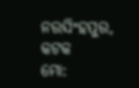ନରସିଂହପୁର, କଟକ
ମୋ: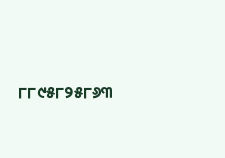୮୮୯୫୮୨୫୮୬୩